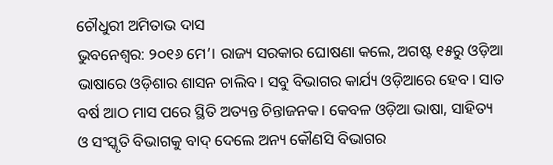ଚୌଧୁରୀ ଅମିତାଭ ଦାସ
ଭୁବନେଶ୍ବର: ୨୦୧୬ ମେ’। ରାଜ୍ୟ ସରକାର ଘୋଷଣା କଲେ, ଅଗଷ୍ଟ ୧୫ରୁ ଓଡ଼ିଆ ଭାଷାରେ ଓଡ଼ିଶାର ଶାସନ ଚାଲିବ। ସବୁ ବିଭାଗର କାର୍ଯ୍ୟ ଓଡ଼ିଆରେ ହେବ। ସାତ ବର୍ଷ ଆଠ ମାସ ପରେ ସ୍ଥିତି ଅତ୍ୟନ୍ତ ଚିନ୍ତାଜନକ। କେବଳ ଓଡ଼ିଆ ଭାଷା, ସାହିତ୍ୟ ଓ ସଂସ୍କୃତି ବିଭାଗକୁ ବାଦ୍ ଦେଲେ ଅନ୍ୟ କୌଣସି ବିଭାଗର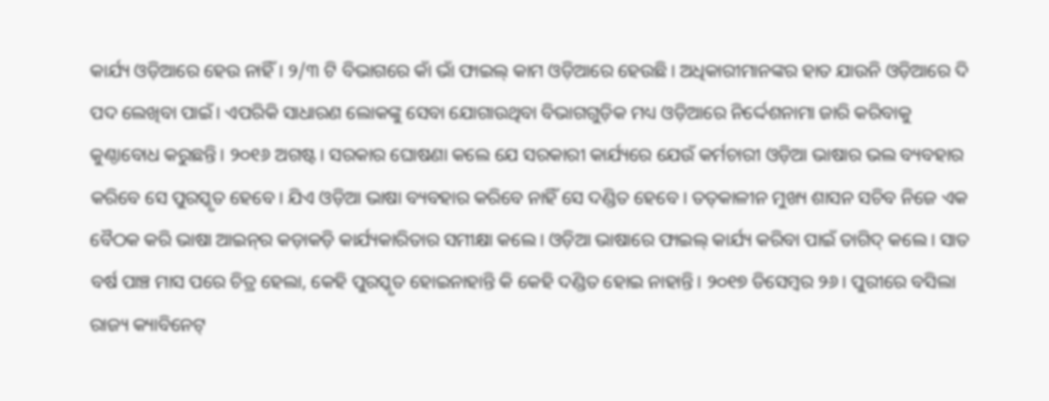କାର୍ଯ୍ୟ ଓଡ଼ିଆରେ ହେଉ ନାହିଁ। ୨/୩ ଟି ବିଭାଗରେ କାଁ ଭାଁ ଫାଇଲ୍‌ କାମ ଓଡ଼ିଆରେ ହେଉଛି। ଅଧିକାରୀମାନଙ୍କର ହାତ ଯାଉନି ଓଡ଼ିଆରେ ଦି ପଦ ଲେଖିବା ପାଇଁ। ଏପରିକି ସାଧାରଣ ଲୋକଙ୍କୁ ସେବା ଯୋଗାଉଥିବା ବିଭାଗଗୁଡ଼ିକ ମଧ୍ୟ ଓଡ଼ିଆରେ ନିର୍ଦ୍ଦେଶନାମା ଜାରି କରିବାକୁ କୁଣ୍ଠାବୋଧ କରୁଛନ୍ତି। ୨୦୧୬ ଅଗଷ୍ଟ। ସରକାର ଘୋଷଣା କଲେ ଯେ ସରକାରୀ କାର୍ଯ୍ୟରେ ଯେଉଁ କର୍ମଚାରୀ ଓଡ଼ିଆ ଭାଷାର ଭଲ ବ୍ୟବହାର କରିବେ ସେ ପୁରସ୍କୃତ ହେବେ। ଯିଏ ଓଡ଼ିଆ ଭାଷା ବ୍ୟବହାର କରିବେ ନାହିଁ ସେ ଦଣ୍ଡିତ ହେବେ। ତତ୍‌କାଳୀନ ମୁଖ୍ୟ ଶାସନ ସଚିବ ନିଜେ ଏକ ବୈଠକ କରି ଭାଷା ଆଇନ୍‌ର କଡ଼ାକଡ଼ି କାର୍ଯ୍ୟକାରିତାର ସମୀକ୍ଷା କଲେ। ଓଡ଼ିଆ ଭାଷାରେ ଫାଇଲ୍ କାର୍ଯ୍ୟ କରିବା ପାଇଁ ତାଗିଦ୍ କଲେ। ସାତ ବର୍ଷ ପାଞ୍ଚ ମାସ ପରେ ଚିତ୍ର ହେଲା, କେହି ପୁରସ୍କୃତ ହୋଇନାହାନ୍ତି କି କେହି ଦଣ୍ଡିତ ହୋଇ ନାହାନ୍ତି। ୨୦୧୭ ଡିସେମ୍ବର ୨୬। ପୁରୀରେ ବସିଲା ରାଜ୍ୟ କ୍ୟାବିନେଟ୍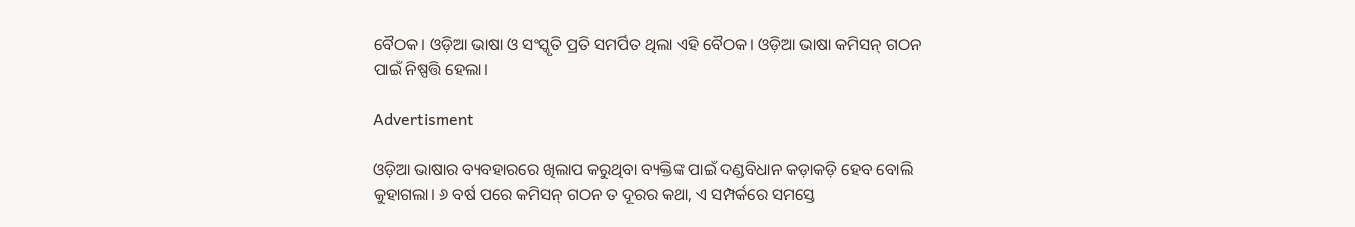ବୈଠକ। ଓଡ଼ିଆ ଭାଷା ଓ ସଂସ୍କୃତି ପ୍ରତି ସମର୍ପିତ ଥିଲା ଏହି ବୈଠକ। ଓଡ଼ିଆ ଭାଷା କମିସନ୍ ଗଠନ ପାଇଁ ନିଷ୍ପତ୍ତି ହେଲା।

Advertisment

ଓଡ଼ିଆ ଭାଷାର ବ୍ୟବହାରରେ ଖିଲାପ କରୁଥିବା ବ୍ୟକ୍ତିଙ୍କ ପାଇଁ ଦଣ୍ଡବିଧାନ କଡ଼ାକଡ଼ି ହେବ ବୋଲି କୁହାଗଲା। ୬ ବର୍ଷ ପରେ କମିସନ୍ ଗଠନ ତ ଦୂରର କଥା, ଏ ସମ୍ପର୍କରେ ସମସ୍ତେ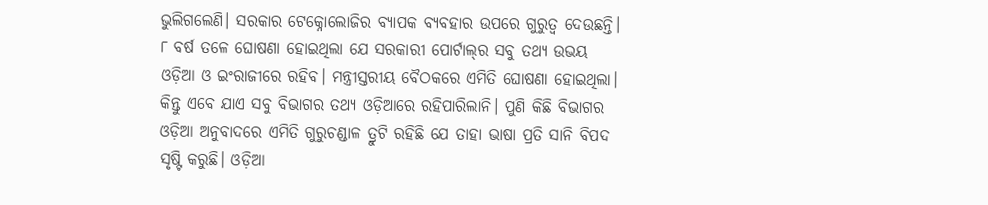ଭୁଲିଗଲେଣି। ସରକାର ଟେକ୍ନୋଲୋଜିର ବ୍ୟାପକ ବ୍ୟବହାର ଉପରେ ଗୁରୁତ୍ବ ଦେଉଛନ୍ତି। ୮ ବର୍ଷ ତଳେ ଘୋଷଣା ହୋଇଥିଲା ଯେ ସରକାରୀ ପୋର୍ଟାଲ୍‌ର ସବୁ ତଥ୍ୟ ଉଭୟ ଓଡ଼ିଆ ଓ ଇଂରାଜୀରେ ରହିବ। ମନ୍ତ୍ରୀସ୍ତରୀୟ ବୈଠକରେ ଏମିତି ଘୋଷଣା ହୋଇଥିଲା। କିନ୍ତୁ ଏବେ ଯାଏ ସବୁ ବିଭାଗର ତଥ୍ୟ ଓଡ଼ିଆରେ ରହିପାରିଲାନି। ପୁଣି କିଛି ବିଭାଗର ଓଡ଼ିଆ ଅନୁବାଦରେ ଏମିତି ଗୁରୁଚଣ୍ଡାଳ ତ୍ରୁଟି ରହିଛି ଯେ ତାହା ଭାଷା ପ୍ରତି ସାନି ବିପଦ ସୃଷ୍ଟି କରୁଛି। ଓଡ଼ିଆ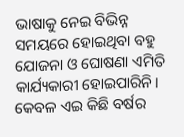ଭାଷାକୁ ନେଇ ବିଭିନ୍ନ ସମୟରେ ହୋଇଥିବା ବହୁ ଯୋଜନା ଓ‌ ଘୋଷଣା ଏମିତି କାର୍ଯ୍ୟକାରୀ ହୋଇପାରିନି। କେବଳ ଏଇ କିଛି ବର୍ଷର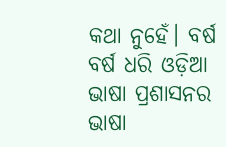କଥା ନୁହେଁ। ବର୍ଷ ବର୍ଷ ଧରି ଓଡ଼ିଆ ଭାଷା ପ୍ରଶାସନର ଭାଷା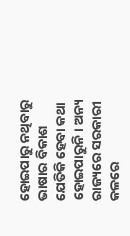ହୋଇପାରୁ ନଥିବାରୁ ଭାଷାର ବିକାଶ ଯେତିକି ହେବା କଥା ହୋଇପାରୁନି। ଅନ୍ୟ ରାଜ୍ୟରେ ସରକାରୀ କଳରେ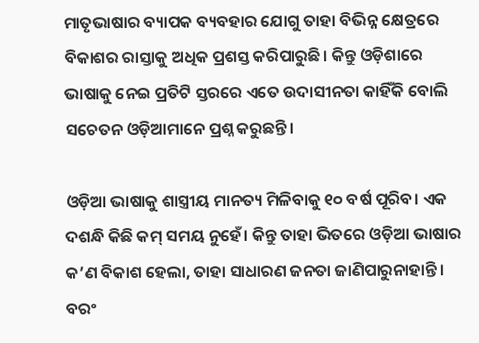ମାତୃଭାଷାର ବ୍ୟାପକ ବ୍ୟବହାର ଯୋଗୁ ତାହା ବିଭିନ୍ନ କ୍ଷେତ୍ରରେ ବିକାଶର ରାସ୍ତାକୁ ଅଧିକ ପ୍ରଶସ୍ତ କରିପାରୁଛି। କିନ୍ତୁ ଓଡ଼ିଶାରେ ଭାଷାକୁ ନେଇ ପ୍ରତିଟି ସ୍ତରରେ ଏତେ ଉଦାସୀନତା କାହିଁକି ବୋଲି ସଚେତନ ଓଡ଼ିଆମାନେ ପ୍ରଶ୍ନ କରୁଛନ୍ତି।

ଓଡ଼ିଆ ଭାଷାକୁ ଶାସ୍ତ୍ରୀୟ ମାନତ୍ୟ ମିଳିବାକୁ ୧୦ ବର୍ଷ ପୂରିବ। ଏକ ଦଶନ୍ଧି କିଛି କମ୍ ସମୟ ନୁହେଁ। କିନ୍ତୁ ତାହା ଭିତରେ ଓଡ଼ିଆ ଭାଷାର କ’ଣ ବିକାଶ ହେଲା, ତାହା ସାଧାରଣ ଜନତା ଜାଣିପାରୁନାହାନ୍ତି। ବରଂ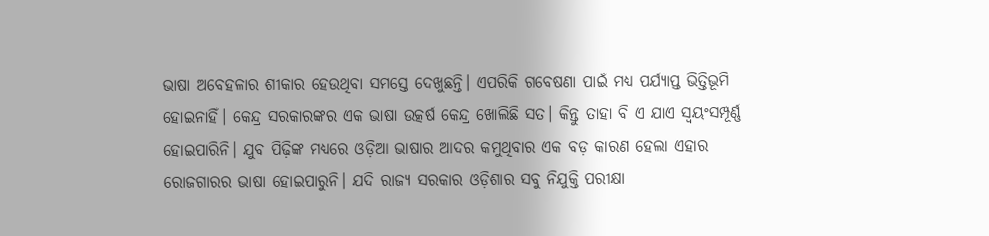ଭାଷା ଅବେହଳାର ଶୀକାର ହେଉଥିବା ସମସ୍ତେ ଦେଖୁଛନ୍ତି। ଏପରିକି ଗବେଷଣା ପାଇଁ ମଧ୍ୟ ପର୍ଯ୍ୟାପ୍ତ ଭିତ୍ତିଭୂମି ହୋଇନାହିଁ। କେନ୍ଦ୍ର ସରକାରଙ୍କର ଏକ ଭାଷା ଉତ୍କର୍ଷ କେନ୍ଦ୍ର ଖୋଲିଛି ସତ। କିନ୍ତୁ ତାହା ବି ଏ ଯାଏ ସ୍ବୟଂସମ୍ପୂର୍ଣ୍ଣ ହୋଇପାରିନି। ଯୁବ ପିଢ଼ିଙ୍କ ମଧ୍ୟରେ ଓଡ଼ିଆ ଭାଷାର ଆଦର କମୁଥିବାର ଏକ ବଡ଼ କାରଣ ହେଲା ଏହାର ରୋଜଗାରର ଭାଷା ହୋଇପାରୁନି। ଯଦି ରାଜ୍ୟ ସରକାର ଓଡ଼ିଶାର ସବୁ ନିଯୁକ୍ତି ପରୀକ୍ଷା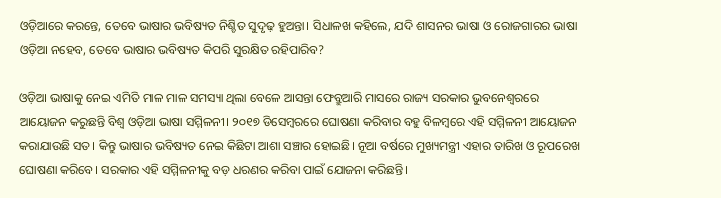ଓଡ଼ିଆରେ କରନ୍ତେ, ତେବେ ଭାଷାର ଭବିଷ୍ୟତ ନିଶ୍ଚିତ ସୁଦୃଢ଼ ହୁଅନ୍ତା। ସିଧାଳଖ କହିଲେ, ଯଦି ଶାସନର ଭାଷା ଓ ରୋଜଗାରର ଭାଷା ଓଡ଼ିଆ ନହେବ, ତେବେ ଭାଷାର ଭବିଷ୍ୟତ କିପରି ସୁରକ୍ଷିତ ରହିପାରିବ?

ଓଡ଼ିଆ ଭାଷାକୁ ନେଇ ଏମିତି ମାଳ ମାଳ ସମସ୍ୟା ଥିଲା ବେଳେ ଆସନ୍ତା ଫେବ୍ରୁଆରି ମାସରେ ରାଜ୍ୟ ସରକାର ଭୁବନେଶ୍ବରରେ ଆୟୋଜନ କରୁଛନ୍ତି ବିଶ୍ବ ଓଡ଼ିଆ ଭାଷା ସମ୍ମିଳନୀ। ୨୦୧୭ ଡିସେମ୍ବରରେ ଘୋଷଣା କରିବାର ବହୁ ବିଳମ୍ବରେ ଏହି ସମ୍ମିଳନୀ ଆୟୋଜନ କରାଯାଉଛି ସତ। କିନ୍ତୁ ଭାଷାର ଭବିଷ୍ୟତ ନେଇ କିଛିଟା ଆଶା ସଞ୍ଚାର ହୋଇଛି। ନୂଆ ବର୍ଷରେ ମୁଖ୍ୟମନ୍ତ୍ରୀ ଏହାର ତାରିଖ ଓ ରୂପରେଖ ଘୋଷଣା କରିବେ। ସରକାର ଏହି ସମ୍ମିଳନୀକୁ ବଡ଼ ଧରଣର କରିବା ପାଇଁ ଯୋଜନା କରିଛନ୍ତି।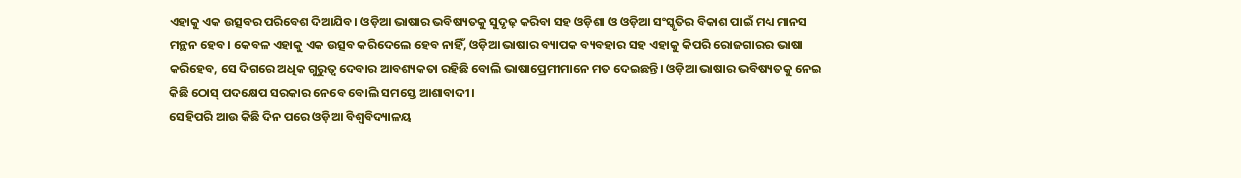ଏହାକୁ ଏକ ଉତ୍ସବର ପରିବେଶ ଦିଆଯିବ। ଓଡ଼ିଆ ଭାଷାର ଭବିଷ୍ୟତକୁ ସୁଦୃଢ଼ କରିବା ସହ ଓଡ଼ିଶା ଓ ଓଡ଼ିଆ ସଂସ୍କୃତିର ବିକାଶ ପାଇଁ ମଧ୍ୟ ମାନସ ମନ୍ଥନ ହେବ। କେବଳ ଏହାକୁ ଏକ ଉତ୍ସବ କରିଦେଲେ ହେବ ନାହିଁ, ଓଡ଼ିଆ ଭାଷାର ବ୍ୟାପକ ବ୍ୟବହାର ସହ ଏହାକୁ କିପରି ରୋଜଗାରର ଭାଷା କରିହେବ, ସେ ଦିଗରେ ଅଧିକ ଗୁରୁତ୍ବ ଦେବାର ଆବଶ୍ୟକତା ରହିଛି ବୋଲି ଭାଷାପ୍ରେମୀମାନେ ମତ ଦେଇଛନ୍ତି। ଓଡ଼ିଆ ଭାଷାର ଭବିଷ୍ୟତକୁ ନେଇ କିଛି ଠୋସ୍ ପଦକ୍ଷେପ ସରକାର ନେବେ ବୋଲି ସମସ୍ତେ ଆଶାବାଦୀ।
ସେହିପରି ଆଉ କିଛି ଦିନ ପରେ ଓଡ଼ିଆ ବିଶ୍ବବିଦ୍ୟାଳୟ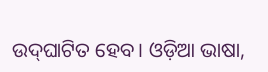ଉଦ୍‌ଘାଟିତ ହେବ। ଓଡ଼ିଆ ଭାଷା,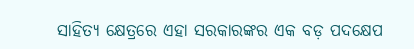ସାହିତ୍ୟ କ୍ଷେତ୍ରରେ ଏହା ସରକାରଙ୍କର ଏକ ବଡ଼ ପଦକ୍ଷେପ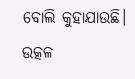ବୋଲି କୁହାଯାଉଛି। ଉତ୍କଳ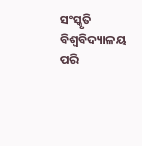ସଂସ୍କୃତି ବିଶ୍ବବିଦ୍ୟାଳୟ ପରି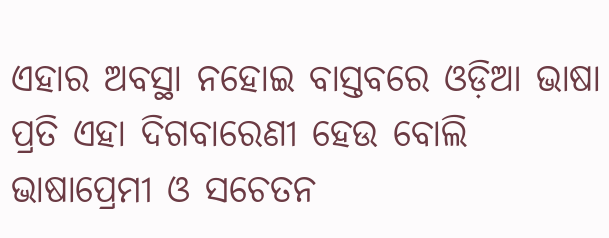ଏହାର ଅବସ୍ଥା ନହୋଇ ବାସ୍ତବରେ ଓଡ଼ିଆ ଭାଷା ପ୍ରତି ଏହା ଦିଗବାରେଣୀ ହେଉ ବୋଲି ଭାଷାପ୍ରେମୀ ଓ ସଚେତନ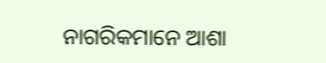ନାଗରିକମାନେ ଆଶା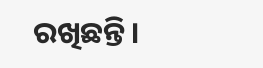ରଖିଛନ୍ତି।